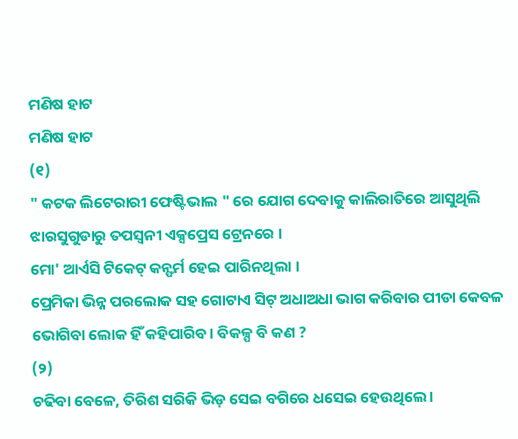ମଣିଷ ହାଟ
ମଣିଷ ହାଟ
(୧)
" କଟକ ଲିଟେରାରୀ ଫେଷ୍ଟିଭାଲ " ରେ ଯୋଗ ଦେବାକୁ କାଲିରାତିରେ ଆସୁଥିଲି ଝାରସୁଗୁଡାରୁ ତପସ୍ୱନୀ ଏକ୍ସପ୍ରେସ ଟ୍ରେନରେ ।
ମୋ' ଆର୍ଏସି ଟିକେଟ୍ କନ୍ଫର୍ମ ହେଇ ପାରିନଥିଲା ।
ପ୍ରେମିକା ଭିନ୍ନ ପରଲୋକ ସହ ଗୋଟାଏ ସିଟ୍ ଅଧାଅଧା ଭାଗ କରିବାର ପୀଡା କେବଳ ଭୋଗିବା ଲୋକ ହିଁ କହିପାରିବ। ବିକଳ୍ପ ବି କଣ ?
(୨)
ଚଢିବା ବେଳେ, ତିରିଶ ସରିକି ଭିଡ଼ ସେଇ ବଗିରେ ଧସେଇ ହେଉଥିଲେ।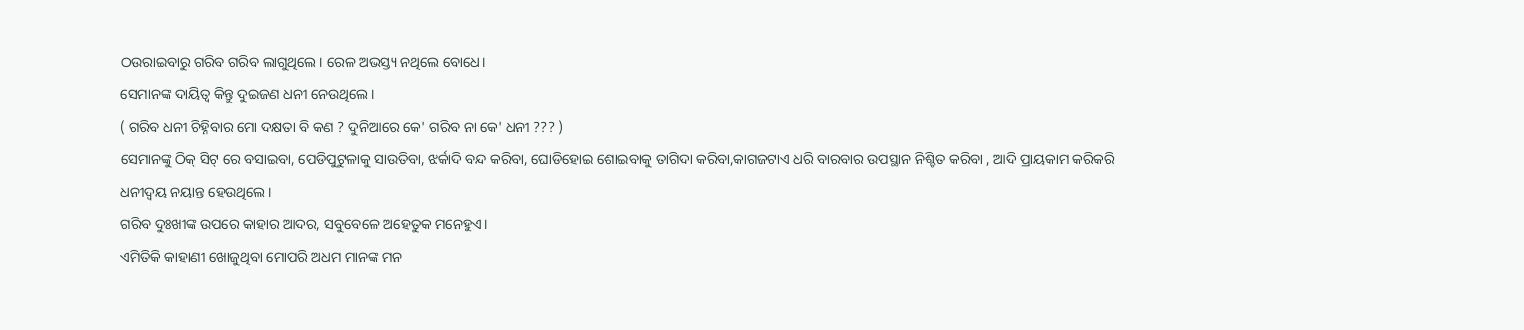ଠଉରାଇବାରୁ ଗରିବ ଗରିବ ଲାଗୁଥିଲେ। ରେଳ ଅଭସ୍ତ୍ୟ ନଥିଲେ ବୋଧେ।
ସେମାନଙ୍କ ଦାୟିତ୍ୱ କିନ୍ତୁ ଦୁଇଜଣ ଧନୀ ନେଉଥିଲେ।
( ଗରିବ ଧନୀ ଚିହ୍ନିବାର ମୋ ଦକ୍ଷତା ବି କଣ ? ଦୁନିଆରେ କେ' ଗରିବ ନା କେ' ଧନୀ ??? )
ସେମାନଙ୍କୁ ଠିକ୍ ସିଟ୍ ରେ ବସାଇବା, ପେଡିପୁଟୁଳାକୁ ସାଉତିବା, ଝର୍କାଦି ବନ୍ଦ କରିବା, ଘୋଡିହୋଇ ଶୋଇବାକୁ ତାଗିଦା କରିବା,କାଗଜଟାଏ ଧରି ବାରବାର ଉପସ୍ଥାନ ନିଶ୍ଚିତ କରିବା , ଆଦି ପ୍ରାୟକାମ କରିକରି ଧନୀଦ୍ୱୟ ନୟାନ୍ତ ହେଉଥିଲେ।
ଗରିବ ଦୁଃଖୀଙ୍କ ଉପରେ କାହାର ଆଦର, ସବୁବେଳେ ଅହେତୁକ ମନେହୁଏ।
ଏମିତିକି କାହାଣୀ ଖୋଜୁଥିବା ମୋପରି ଅଧମ ମାନଙ୍କ ମନ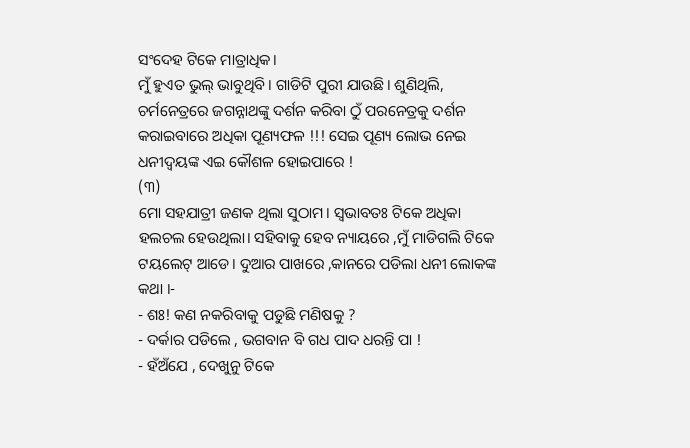ସଂଦେହ ଟିକେ ମାତ୍ରାଧିକ।
ମୁଁ ହୁଏତ ଭୁଲ୍ ଭାବୁଥିବି। ଗାଡିଟି ପୁରୀ ଯାଉଛି। ଶୁଣିଥିଲି, ଚର୍ମନେତ୍ରରେ ଜଗନ୍ନାଥଙ୍କୁ ଦର୍ଶନ କରିବା ଠୁଁ ପରନେତ୍ରକୁ ଦର୍ଶନ କରାଇବାରେ ଅଧିକା ପୂଣ୍ୟଫଳ !!! ସେଇ ପୂଣ୍ୟ ଲୋଭ ନେଇ ଧନୀଦ୍ୱୟଙ୍କ ଏଇ କୌଶଳ ହୋଇପାରେ !
(୩)
ମୋ ସହଯାତ୍ରୀ ଜଣକ ଥିଲା ସୁଠାମ। ସ୍ୱଭାବତଃ ଟିକେ ଅଧିକା ହଲଚଲ ହେଉଥିଲା। ସହିବାକୁ ହେବ ନ୍ୟାୟରେ ,ମୁଁ ମାଡିଗଲି ଟିକେ ଟୟଲେଟ୍ ଆଡେ। ଦୁଆର ପାଖରେ ,କାନରେ ପଡିଲା ଧନୀ ଲୋକଙ୍କ କଥା ।-
- ଶଃ! କଣ ନକରିବାକୁ ପଡୁଛି ମଣିଷକୁ ?
- ଦର୍କାର ପଡିଲେ , ଭଗବାନ ବି ଗଧ ପାଦ ଧରନ୍ତି ପା !
- ହଁଅଁଯେ , ଦେଖୁନୁ ଟିକେ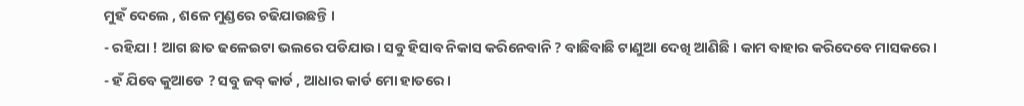ମୁହଁ ଦେଲେ , ଶଳେ ମୁଣ୍ଡରେ ଚଢିଯାଉଛନ୍ତି ।
- ରହିଯା ! ଆଗ ଛାତ ଢଳେଇଟା ଭଲରେ ପଡିଯାଉ। ସବୁ ହିସାବ ନିକାସ କରିନେବାନି ? ବାଛିବାଛି ଟାଣୁଆ ଦେଖି ଆଣିଛି । କାମ ବାହାର କରିଦେବେ ମାସକରେ।
- ହଁ ଯିବେ କୁଆଡେ ? ସବୁ ଜବ୍ କାର୍ଡ , ଆଧାର କାର୍ଡ ମୋ ହାତରେ।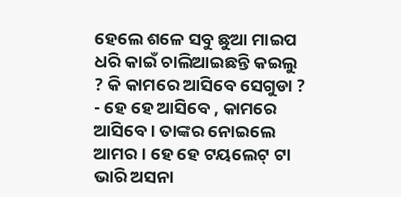ହେଲେ ଶଳେ ସବୁ ଛୁଆ ମାଇପ ଧରି କାଇଁ ଚାଲିଆଇଛନ୍ତି କଇଲୁ ? କି କାମରେ ଆସିବେ ସେଗୁଡା ?
- ହେ ହେ ଆସିବେ , କାମରେ ଆସିବେ । ତାଙ୍କର ନୋଇଲେ ଆମର । ହେ ହେ ଟୟଲେଟ୍ ଟା ଭାରି ଅସନା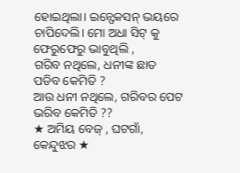ହୋଇଥିଲା। ଇନ୍ଫେକସନ୍ ଭୟରେ ଚାପିଦେଲି। ମୋ ଅଧା ସିଟ୍ କୁ ଫେରୁଫେରୁ ଭାବୁଥିଲି ,
ଗରିବ ନଥିଲେ, ଧନୀଙ୍କ ଛାତ ପଡିବ କେମିତି ?
ଆଉ ଧନୀ ନଥିଲେ, ଗରିବର ପେଟ ଭରିବ କେମିତି ??
★ ଅମିୟ ବେଜ୍ , ଘଟଗାଁ, କେନ୍ଦୁଝର ★